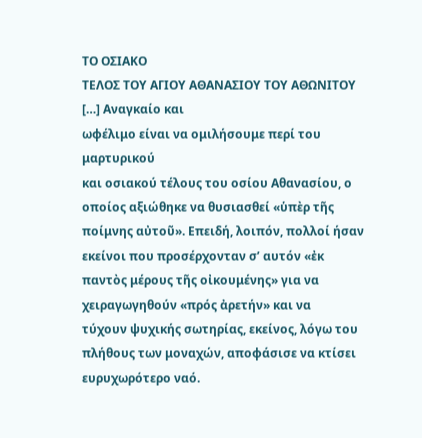ΤΟ ΟΣΙΑΚΟ
ΤΕΛΟΣ ΤΟΥ ΑΓΙΟΥ ΑΘΑΝΑΣΙΟΥ ΤΟΥ ΑΘΩΝΙΤΟΥ
[…] Αναγκαίο και
ωφέλιμο είναι να ομιλήσουμε περί του μαρτυρικού
και οσιακού τέλους του οσίου Αθανασίου, ο οποίος αξιώθηκε να θυσιασθεί «ὑπὲρ τῆς
ποίμνης αὐτοῦ». Επειδή, λοιπόν, πολλοί ήσαν
εκείνοι που προσέρχονταν σ’ αυτόν «ἐκ
παντὸς μέρους τῆς οἰκουμένης» για να χειραγωγηθούν «πρός ἀρετήν» και να
τύχουν ψυχικής σωτηρίας, εκείνος, λόγω του πλήθους των μοναχών, αποφάσισε να κτίσει ευρυχωρότερο ναό.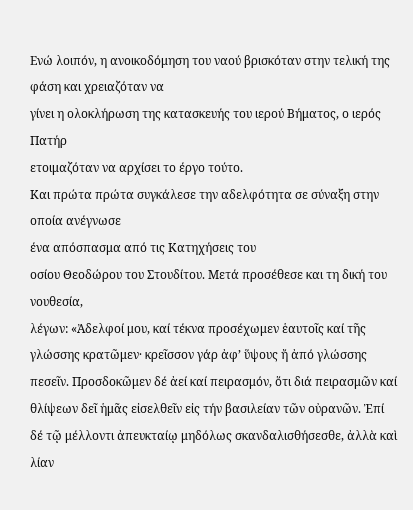Ενώ λοιπόν, η ανοικοδόμηση του ναού βρισκόταν στην τελική της φάση και χρειαζόταν να
γίνει η ολοκλήρωση της κατασκευής του ιερού Βήματος, ο ιερός Πατήρ
ετοιμαζόταν να αρχίσει το έργο τούτο.
Και πρώτα πρώτα συγκάλεσε την αδελφότητα σε σύναξη στην οποία ανέγνωσε
ένα απόσπασμα από τις Κατηχήσεις του
οσίου Θεοδώρου του Στουδίτου. Μετά προσέθεσε και τη δική του νουθεσία,
λέγων: «Ἀδελφοί μου, καί τέκνα προσέχωμεν ἑαυτοῖς καί τῆς γλώσσης κρατῶμεν· κρεῖσσον γάρ ἀφ’ ὕψους ἤ ἀπό γλώσσης πεσεῖν. Προσδοκῶμεν δέ ἀεί καί πειρασμόν, ὅτι διά πειρασμῶν καί θλίψεων δεῖ ἡμᾶς εἰσελθεῖν εἰς τήν βασιλείαν τῶν οὐρανῶν. Ἐπί δέ τῷ μέλλοντι ἀπευκταίῳ μηδόλως σκανδαλισθήσεσθε, ἀλλὰ καὶ λίαν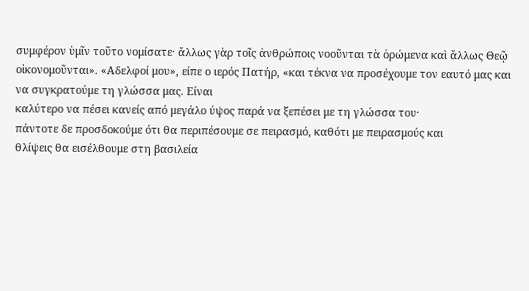συμφέρον ὑμῖν τοῦτο νομίσατε· ἄλλως γὰρ τοῖς ἀνθρώποις νοοῦνται τὰ ὁρώμενα καὶ ἄλλως Θεῷ οἰκονομοῦνται». «Αδελφοί μου», είπε ο ιερός Πατήρ, «και τέκνα να προσέχουμε τον εαυτό μας και
να συγκρατούμε τη γλώσσα μας. Είναι
καλύτερο να πέσει κανείς από μεγάλο ύψος παρά να ξεπέσει με τη γλώσσα του·
πάντοτε δε προσδοκούμε ότι θα περιπέσουμε σε πειρασμό, καθότι με πειρασμούς και
θλίψεις θα εισέλθουμε στη βασιλεία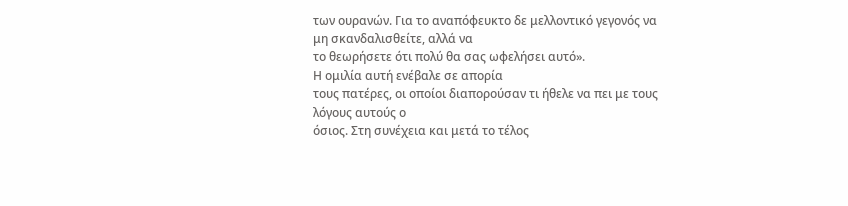των ουρανών. Για το αναπόφευκτο δε μελλοντικό γεγονός να μη σκανδαλισθείτε, αλλά να
το θεωρήσετε ότι πολύ θα σας ωφελήσει αυτό».
Η ομιλία αυτή ενέβαλε σε απορία
τους πατέρες, οι οποίοι διαπορούσαν τι ήθελε να πει με τους λόγους αυτούς ο
όσιος. Στη συνέχεια και μετά το τέλος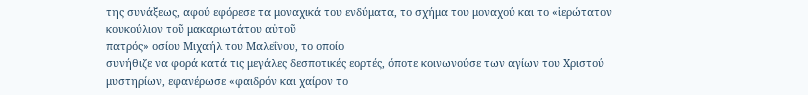της συνάξεως, αφού εφόρεσε τα μοναχικά του ενδύματα, το σχήμα του μοναχού και το «ἱερώτατον
κουκούλιον τοῦ μακαριωτάτου αὐτοῦ
πατρός» οσίου Μιχαήλ του Μαλεΐνου, το οποίο
συνήθιζε να φορά κατά τις μεγάλες δεσποτικές εορτές, όποτε κοινωνούσε των αγίων του Χριστού
μυστηρίων, εφανέρωσε «φαιδρόν και χαίρον το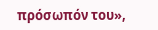πρόσωπόν του»,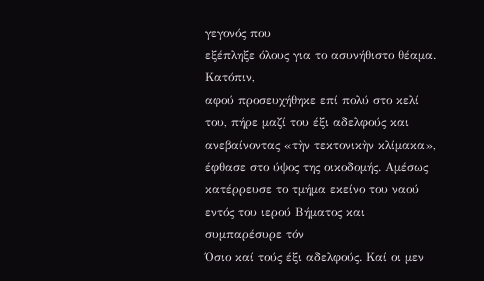γεγονός που
εξέπληξε όλους για το ασυνήθιστο θέαμα.
Κατόπιν,
αφού προσευχήθηκε επί πολύ στο κελί του, πήρε μαζί του έξι αδελφούς και
ανεβαίνοντας «τὴν τεκτονικὴν κλίμακα», έφθασε στο ύψος της οικοδομής. Αμέσως
κατέρρευσε το τμήμα εκείνο του ναού εντός του ιερού Βήματος και συμπαρέσυρε τόν
Όσιο καί τούς έξι αδελφούς. Καί οι μεν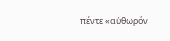πέντε «αὐθωρόν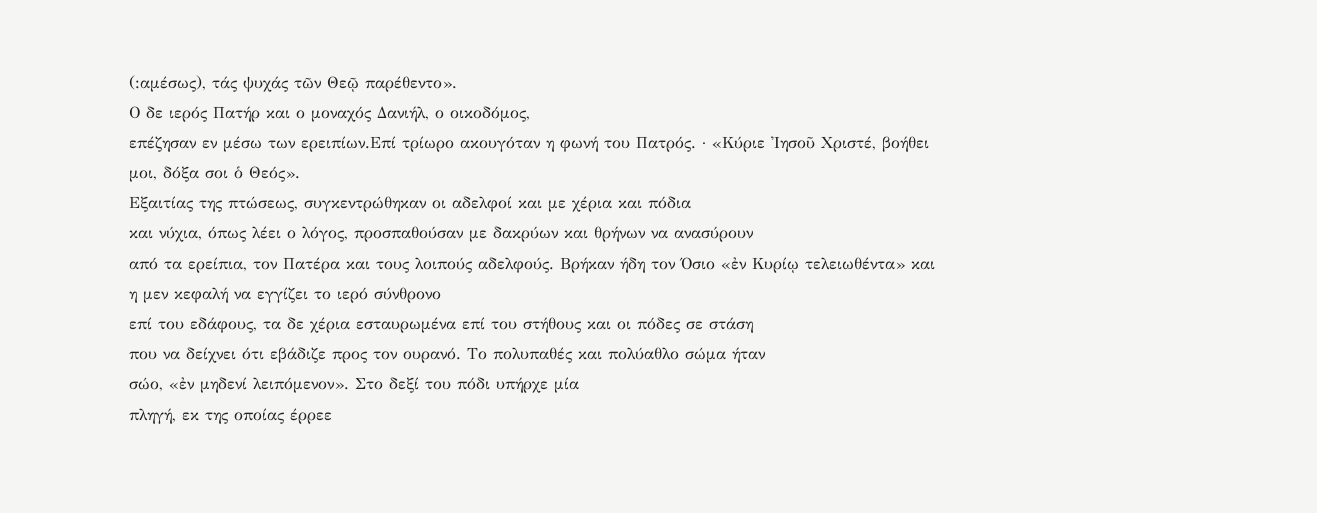(:αμέσως), τάς ψυχάς τῶν Θεῷ παρέθεντο».
Ο δε ιερός Πατήρ και ο μοναχός Δανιήλ, ο οικοδόμος,
επέζησαν εν μέσω των ερειπίων.Επί τρίωρο ακουγόταν η φωνή του Πατρός. · «Κύριε Ἰησοῦ Χριστέ, βοήθει
μοι, δόξα σοι ὁ Θεός».
Εξαιτίας της πτώσεως, συγκεντρώθηκαν οι αδελφοί και με χέρια και πόδια
και νύχια, όπως λέει ο λόγος, προσπαθούσαν με δακρύων και θρήνων να ανασύρουν
από τα ερείπια, τον Πατέρα και τους λοιπούς αδελφούς. Βρήκαν ήδη τον Όσιο «ἐν Κυρίῳ τελειωθέντα» και η μεν κεφαλή να εγγίζει το ιερό σύνθρονο
επί του εδάφους, τα δε χέρια εσταυρωμένα επί του στήθους και οι πόδες σε στάση
που να δείχνει ότι εβάδιζε προς τον ουρανό. Το πολυπαθές και πολύαθλο σώμα ήταν
σώο, «ἐν μηδενί λειπόμενον». Στο δεξί του πόδι υπήρχε μία
πληγή, εκ της οποίας έρρεε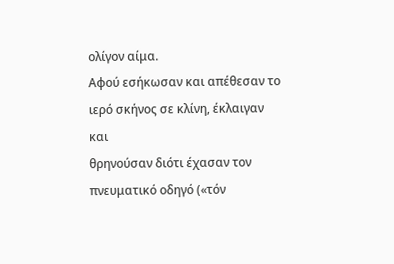ολίγον αίμα.
Αφού εσήκωσαν και απέθεσαν το ιερό σκήνος σε κλίνη, έκλαιγαν και
θρηνούσαν διότι έχασαν τον πνευματικό οδηγό («τόν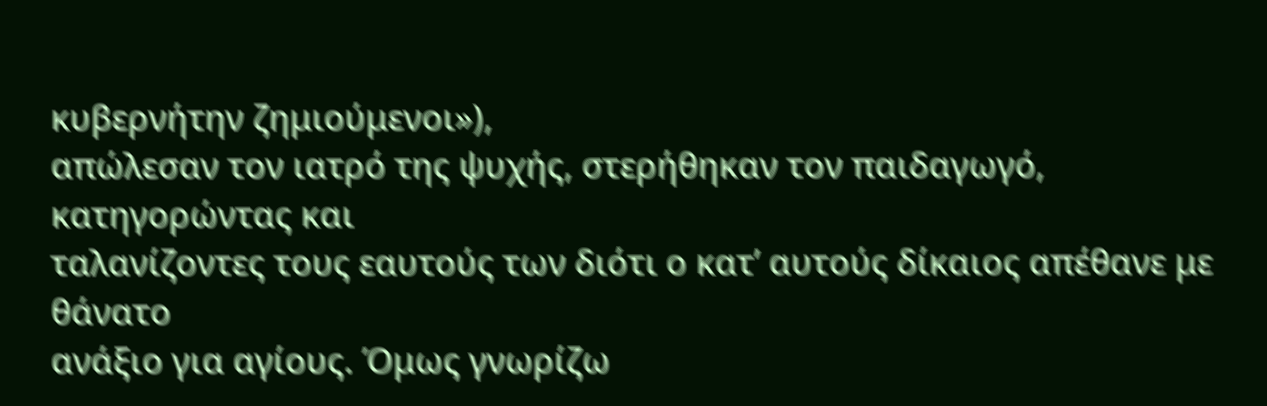κυβερνήτην ζημιούμενοι»),
απώλεσαν τον ιατρό της ψυχής, στερήθηκαν τον παιδαγωγό, κατηγορώντας και
ταλανίζοντες τους εαυτούς των διότι ο κατ’ αυτούς δίκαιος απέθανε με θάνατο
ανάξιο για αγίους. Όμως γνωρίζω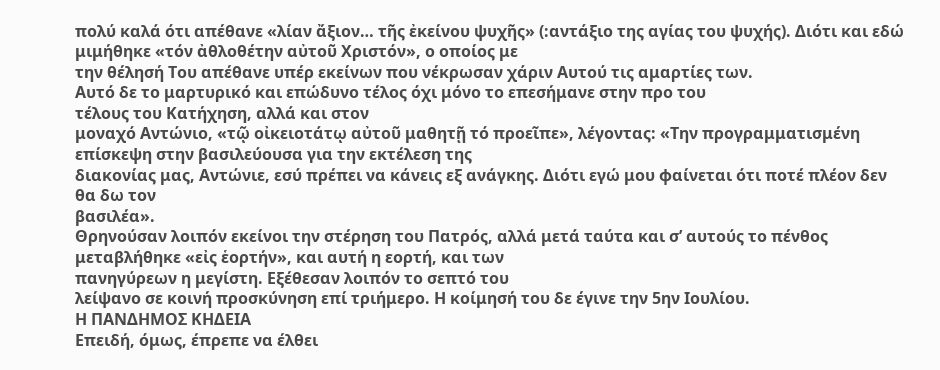πολύ καλά ότι απέθανε «λίαν ἄξιον… τῆς ἐκείνου ψυχῆς» (:αντάξιο της αγίας του ψυχής). Διότι και εδώ μιμήθηκε «τόν ἀθλοθέτην αὐτοῦ Χριστόν», ο οποίος με
την θέλησή Του απέθανε υπέρ εκείνων που νέκρωσαν χάριν Αυτού τις αμαρτίες των.
Αυτό δε το μαρτυρικό και επώδυνο τέλος όχι μόνο το επεσήμανε στην προ του
τέλους του Κατήχηση, αλλά και στον
μοναχό Αντώνιο, «τῷ οἰκειοτάτῳ αὐτοῦ μαθητῇ τό προεῖπε», λέγοντας: «Την προγραμματισμένη επίσκεψη στην βασιλεύουσα για την εκτέλεση της
διακονίας μας, Αντώνιε, εσύ πρέπει να κάνεις εξ ανάγκης. Διότι εγώ μου φαίνεται ότι ποτέ πλέον δεν θα δω τον
βασιλέα».
Θρηνούσαν λοιπόν εκείνοι την στέρηση του Πατρός, αλλά μετά ταύτα και σ’ αυτούς το πένθος
μεταβλήθηκε «εἰς ἑορτήν», και αυτή η εορτή, και των
πανηγύρεων η μεγίστη. Εξέθεσαν λοιπόν το σεπτό του
λείψανο σε κοινή προσκύνηση επί τριήμερο. Η κοίμησή του δε έγινε την 5ην Ιουλίου.
Η ΠΑΝΔΗΜΟΣ ΚΗΔΕΙΑ
Επειδή, όμως, έπρεπε να έλθει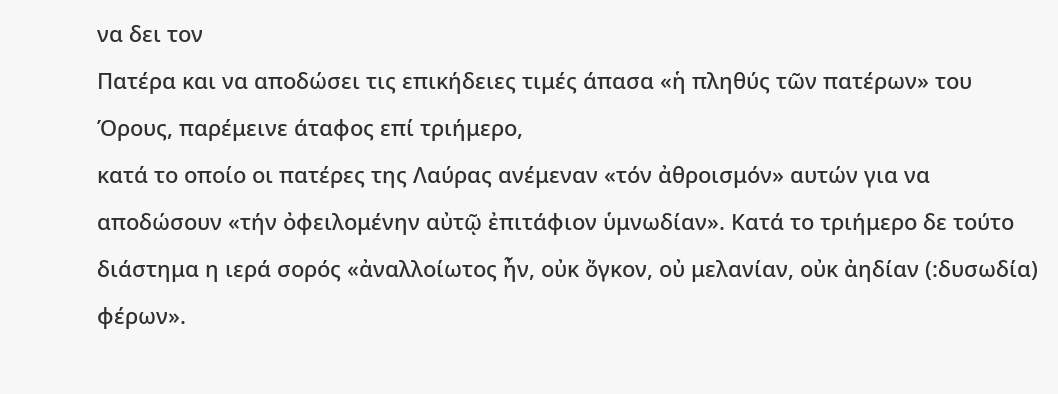να δει τον
Πατέρα και να αποδώσει τις επικήδειες τιμές άπασα «ἡ πληθύς τῶν πατέρων» του
Όρους, παρέμεινε άταφος επί τριήμερο,
κατά το οποίο οι πατέρες της Λαύρας ανέμεναν «τόν ἀθροισμόν» αυτών για να αποδώσουν «τήν ὀφειλομένην αὐτῷ ἐπιτάφιον ὑμνωδίαν». Κατά το τριήμερο δε τούτο
διάστημα η ιερά σορός «ἀναλλοίωτος ἦν, οὐκ ὄγκον, οὐ μελανίαν, οὐκ ἀηδίαν (:δυσωδία) φέρων».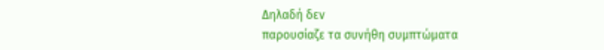Δηλαδή δεν
παρουσίαζε τα συνήθη συμπτώματα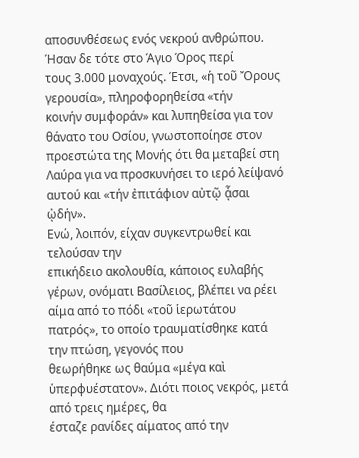αποσυνθέσεως ενός νεκρού ανθρώπου.
Ήσαν δε τότε στο Άγιο Όρος περί
τους 3.000 μοναχούς. Έτσι, «ἡ τοῦ Ὄρους γερουσία», πληροφορηθείσα «τήν
κοινήν συμφοράν» και λυπηθείσα για τον θάνατο του Οσίου, γνωστοποίησε στον
προεστώτα της Μονής ότι θα μεταβεί στη Λαύρα για να προσκυνήσει το ιερό λείψανό
αυτού και «τήν ἐπιτάφιον αὐτῷ ᾆσαι ᾠδήν».
Ενώ, λοιπόν, είχαν συγκεντρωθεί και τελούσαν την
επικήδειο ακολουθία, κάποιος ευλαβής γέρων, ονόματι Βασίλειος, βλέπει να ρέει αίμα από το πόδι «τοῦ ἱερωτάτου
πατρός», το οποίο τραυματίσθηκε κατά την πτώση, γεγονός που
θεωρήθηκε ως θαύμα «μέγα καὶ ὑπερφυέστατον». Διότι ποιος νεκρός, μετά από τρεις ημέρες, θα
έσταζε ρανίδες αίματος από την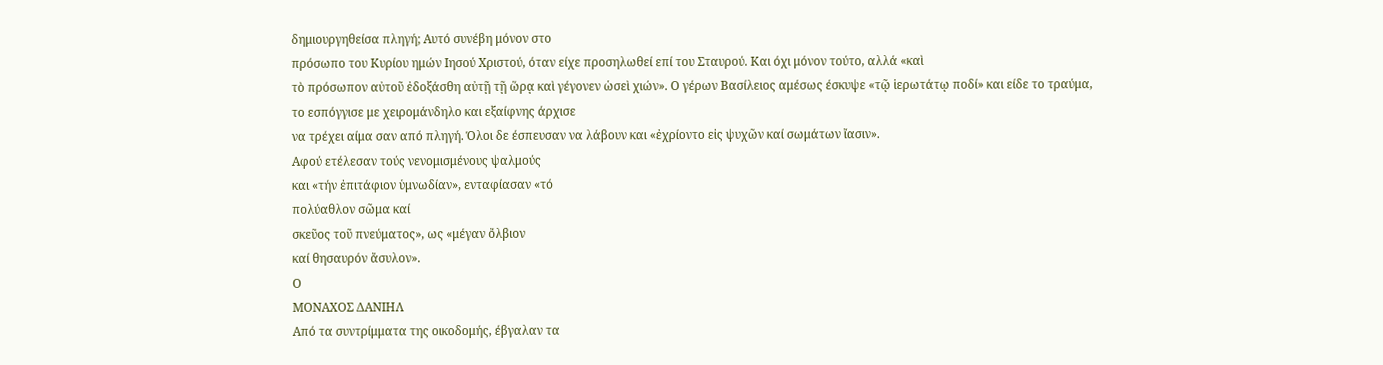δημιουργηθείσα πληγή; Αυτό συνέβη μόνον στο
πρόσωπο του Κυρίου ημών Ιησού Χριστού, όταν είχε προσηλωθεί επί του Σταυρού. Και όχι μόνον τούτο, αλλά «καὶ
τὸ πρόσωπον αὐτοῦ ἐδοξάσθη αὐτῇ τῇ ὥρᾳ καὶ γέγονεν ὡσεὶ χιών». Ο γέρων Βασίλειος αμέσως έσκυψε «τῷ ἱερωτάτῳ ποδί» και είδε το τραύμα,
το εσπόγγισε με χειρομάνδηλο και εξαίφνης άρχισε
να τρέχει αίμα σαν από πληγή. Όλοι δε έσπευσαν να λάβουν και «ἐχρίοντο εἰς ψυχῶν καί σωμάτων ἴασιν».
Αφού ετέλεσαν τούς νενομισμένους ψαλμούς
και «τήν ἐπιτάφιον ὑμνωδίαν», ενταφίασαν «τό
πολύαθλον σῶμα καί
σκεῦος τοῦ πνεύματος», ως «μέγαν ὄλβιον
καί θησαυρόν ἄσυλον».
Ο
ΜΟΝΑΧΟΣ ΔΑΝΙΗΛ
Από τα συντρίμματα της οικοδομής, έβγαλαν τα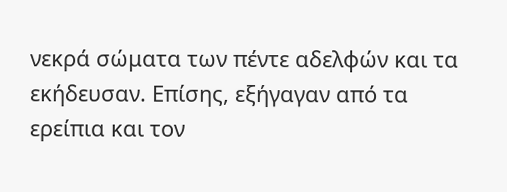νεκρά σώματα των πέντε αδελφών και τα εκήδευσαν. Επίσης, εξήγαγαν από τα
ερείπια και τον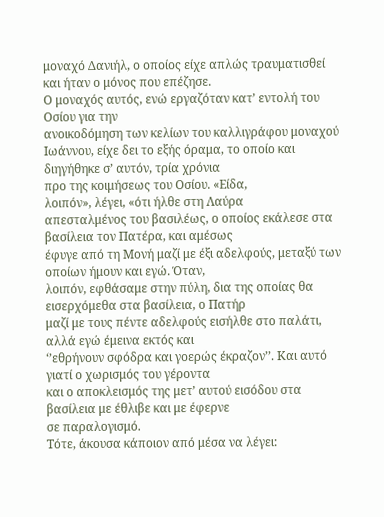μοναχό Δανιήλ, ο οποίος είχε απλώς τραυματισθεί και ήταν ο μόνος που επέζησε.
Ο μοναχός αυτός, ενώ εργαζόταν κατ’ εντολή του Οσίου για την
ανοικοδόμηση των κελίων του καλλιγράφου μοναχού Ιωάννου, είχε δει το εξής όραμα, το οποίο και διηγήθηκε σ’ αυτόν, τρία χρόνια
προ της κοιμήσεως του Οσίου. «Είδα,
λοιπόν», λέγει, «ότι ήλθε στη Λαύρα
απεσταλμένος του βασιλέως, ο οποίος εκάλεσε στα βασίλεια τον Πατέρα, και αμέσως
έφυγε από τη Μονή μαζί με έξι αδελφούς, μεταξύ των οποίων ήμουν και εγώ. Όταν,
λοιπόν, εφθάσαμε στην πύλη, δια της οποίας θα εισερχόμεθα στα βασίλεια, ο Πατήρ
μαζί με τους πέντε αδελφούς εισήλθε στο παλάτι, αλλά εγώ έμεινα εκτός και
‘’εθρήνουν σφόδρα και γοερώς έκραζον’’. Και αυτό γιατί ο χωρισμός του γέροντα
και ο αποκλεισμός της μετ’ αυτού εισόδου στα βασίλεια με έθλιβε και με έφερνε
σε παραλογισμό.
Τότε, άκουσα κάποιον από μέσα να λέγει: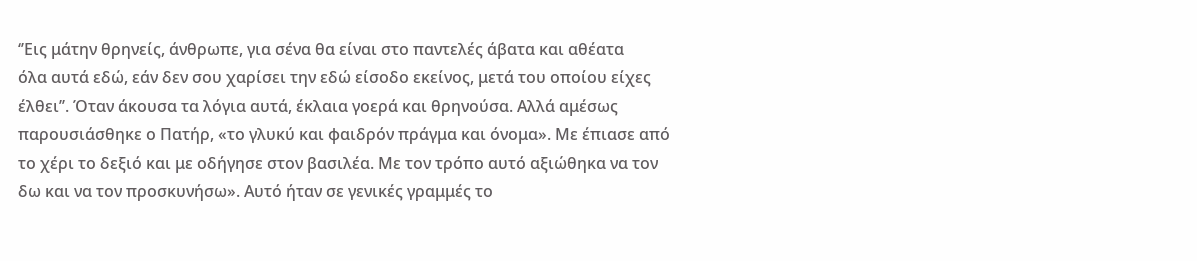‘’Εις μάτην θρηνείς, άνθρωπε, για σένα θα είναι στο παντελές άβατα και αθέατα
όλα αυτά εδώ, εάν δεν σου χαρίσει την εδώ είσοδο εκείνος, μετά του οποίου είχες
έλθει’’. Όταν άκουσα τα λόγια αυτά, έκλαια γοερά και θρηνούσα. Αλλά αμέσως
παρουσιάσθηκε ο Πατήρ, «το γλυκύ και φαιδρόν πράγμα και όνομα». Με έπιασε από
το χέρι το δεξιό και με οδήγησε στον βασιλέα. Με τον τρόπο αυτό αξιώθηκα να τον
δω και να τον προσκυνήσω». Αυτό ήταν σε γενικές γραμμές το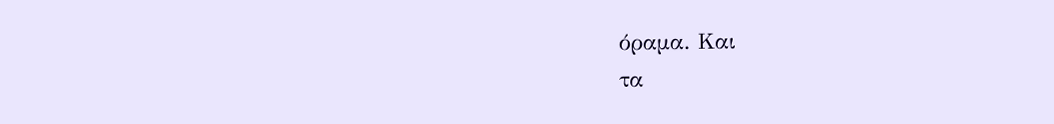όραμα. Και
τα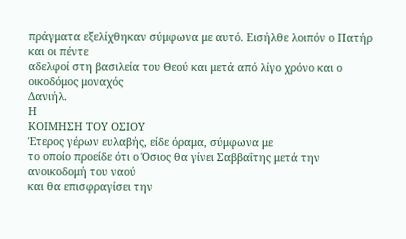πράγματα εξελίχθηκαν σύμφωνα με αυτό. Εισήλθε λοιπόν ο Πατήρ και οι πέντε
αδελφοί στη βασιλεία του Θεού και μετά από λίγο χρόνο και ο οικοδόμος μοναχός
Δανιήλ.
Η
ΚΟΙΜΗΣΗ ΤΟΥ ΟΣΙΟΥ
Έτερος γέρων ευλαβής, είδε όραμα, σύμφωνα με
το οποίο προείδε ότι ο Όσιος θα γίνει Σαββαΐτης μετά την ανοικοδομή του ναού
και θα επισφραγίσει την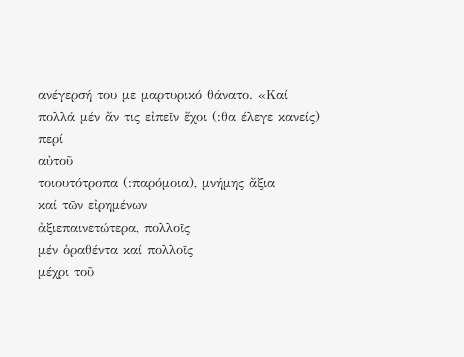ανέγερσή του με μαρτυρικό θάνατο. «Καί
πολλά μέν ἄν τις εἰπεῖν ἔχοι (:θα έλεγε κανείς) περί
αὐτοῦ
τοιουτότροπα (:παρόμοια), μνήμης ἄξια
καί τῶν εἰρημένων
ἀξιεπαινετώτερα, πολλοῖς
μέν ὁραθέντα καί πολλοῖς
μέχρι τοῦ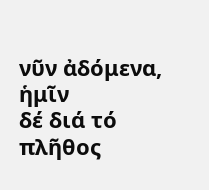νῦν ἀδόμενα,
ἡμῖν
δέ διά τό πλῆθος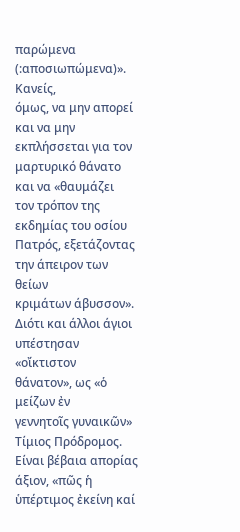παρώμενα (:αποσιωπώμενα)».
Κανείς,
όμως, να μην απορεί και να μην εκπλήσσεται για τον μαρτυρικό θάνατο και να «θαυμάζει
τον τρόπον της εκδημίας του οσίου Πατρός, εξετάζοντας την άπειρον των θείων
κριμάτων άβυσσον». Διότι και άλλοι άγιοι υπέστησαν «οἴκτιστον
θάνατον», ως «ὁ μείζων ἐν
γεννητοῖς γυναικῶν» Τίμιος Πρόδρομος. Είναι βέβαια απορίας
άξιον, «πῶς ἡ ὑπέρτιμος ἐκείνη καί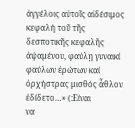ἀγγέλοις αὐτοῖς αἰδέσιμος κεφαλή τοῦ τῆς δεσποτικῆς κεφαλῆς ἀψαμένου, φαύλῃ γυναικί φαύλων ἐρώτων καί ὀρχήστρας μισθός ἆθλον ἐδίδετο…» (:Είναι
να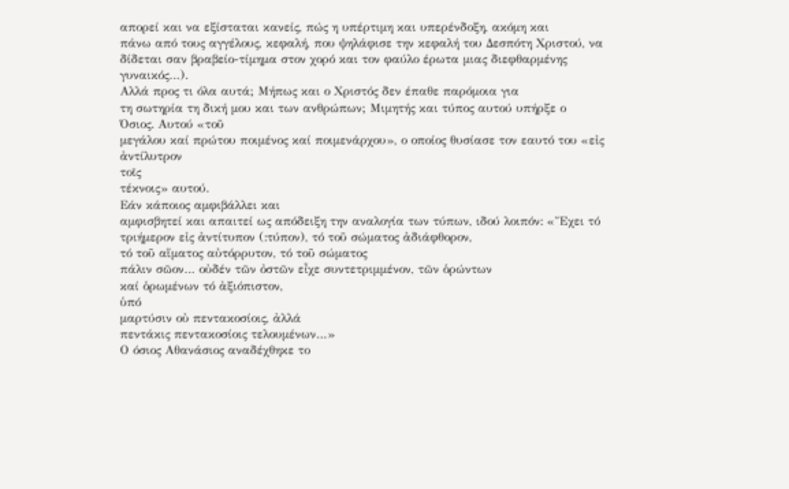απορεί και να εξίσταται κανείς, πώς η υπέρτιμη και υπερένδοξη, ακόμη και
πάνω από τους αγγέλους, κεφαλή, που ψηλάφισε την κεφαλή του Δεσπότη Χριστού, να
δίδεται σαν βραβείο-τίμημα στον χορό και τον φαύλο έρωτα μιας διεφθαρμένης
γυναικός…).
Αλλά προς τι όλα αυτά; Μήπως και ο Χριστός δεν έπαθε παρόμοια για
τη σωτηρία τη δική μου και των ανθρώπων; Μιμητής και τύπος αυτού υπήρξε ο
Όσιος. Αυτού «τοῦ
μεγάλου καί πρώτου ποιμένος καί ποιμενάρχου», ο οποίος θυσίασε τον εαυτό του «εἰς ἀντίλυτρον
τοῖς
τέκνοις» αυτού.
Εάν κάποιος αμφιβάλλει και
αμφισβητεί και απαιτεί ως απόδειξη την αναλογία των τύπων, ιδού λοιπόν: «Ἔχει τό τριήμερον εἰς ἀντίτυπον (:τύπον), τό τοῦ σώματος ἀδιάφθορον,
τό τοῦ αἵματος αὐτόρρυτον, τό τοῦ σώματος
πάλιν σῶον… οὐδέν τῶν ὀστῶν εἶχε συντετριμμένον, τῶν ὁρώντων
καί ὁρωμένων τό ἀξιόπιστον,
ὑπό
μαρτύσιν οὐ πεντακοσίοις, ἀλλά
πεντάκις πεντακοσίοις τελουμένων…»
Ο όσιος Αθανάσιος αναδέχθηκε το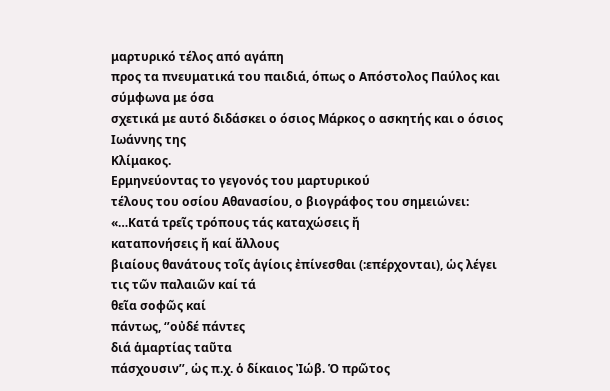μαρτυρικό τέλος από αγάπη
προς τα πνευματικά του παιδιά, όπως ο Απόστολος Παύλος και σύμφωνα με όσα
σχετικά με αυτό διδάσκει ο όσιος Μάρκος ο ασκητής και ο όσιος Ιωάννης της
Κλίμακος.
Ερμηνεύοντας το γεγονός του μαρτυρικού
τέλους του οσίου Αθανασίου, ο βιογράφος του σημειώνει: «…Κατά τρεῖς τρόπους τάς καταχώσεις ἤ
καταπονήσεις ἤ καί ἄλλους
βιαίους θανάτους τοῖς ἁγίοις ἐπίνεσθαι (:επέρχονται), ὡς λέγει
τις τῶν παλαιῶν καί τά
θεῖα σοφῶς καί
πάντως, ‘’οὐδέ πάντες
διά ἁμαρτίας ταῦτα
πάσχουσιν’’, ὡς π.χ. ὁ δίκαιος Ἰώβ. Ὁ πρῶτος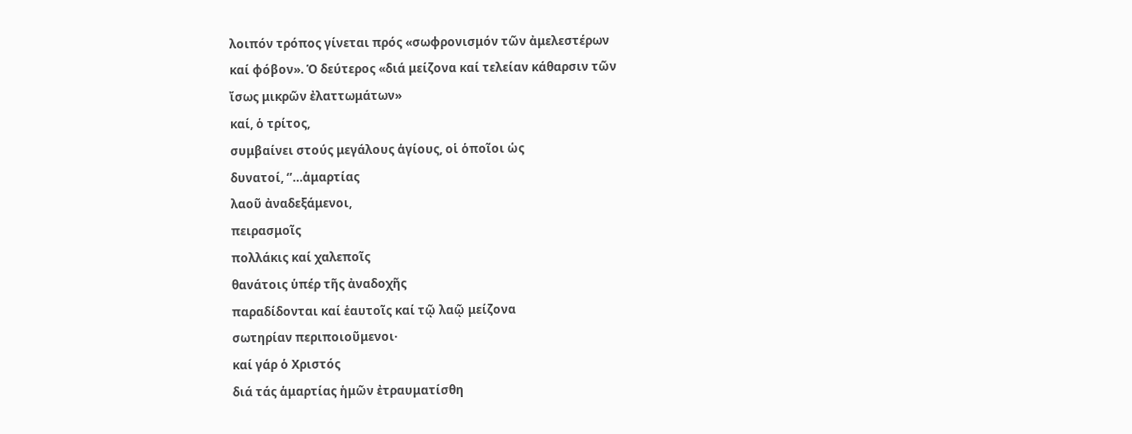λοιπόν τρόπος γίνεται πρός «σωφρονισμόν τῶν ἀμελεστέρων
καί φόβον». Ὁ δεύτερος «διά μείζονα καί τελείαν κάθαρσιν τῶν
ἴσως μικρῶν ἐλαττωμάτων»
καί, ὁ τρίτος,
συμβαίνει στούς μεγάλους ἁγίους, οἱ ὁποῖοι ὡς
δυνατοί, ‘’…ἁμαρτίας
λαοῦ ἀναδεξάμενοι,
πειρασμοῖς
πολλάκις καί χαλεποῖς
θανάτοις ὑπέρ τῆς ἀναδοχῆς
παραδίδονται καί ἑαυτοῖς καί τῷ λαῷ μείζονα
σωτηρίαν περιποιοῦμενοι·
καί γάρ ὁ Χριστός
διά τάς ἁμαρτίας ἡμῶν ἐτραυματίσθη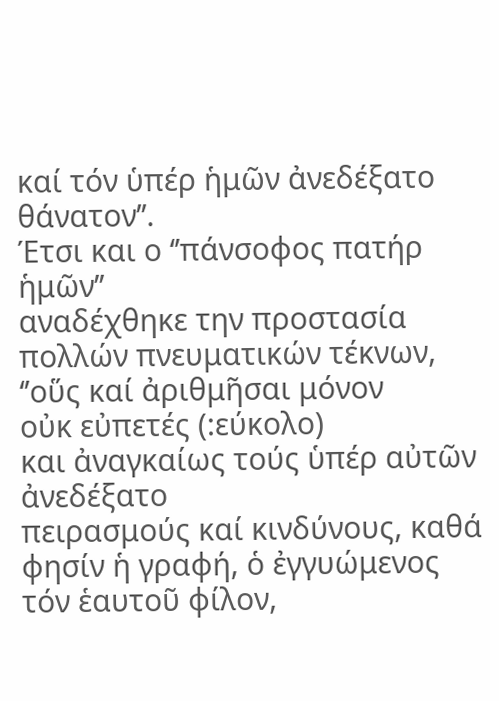καί τόν ὑπέρ ἡμῶν ἀνεδέξατο
θάνατον’’.
Έτσι και ο ‘’πάνσοφος πατήρ ἡμῶν’’
αναδέχθηκε την προστασία πολλών πνευματικών τέκνων, ‘’οὕς καί ἀριθμῆσαι μόνον
οὐκ εὐπετές (:εύκολο)
και ἀναγκαίως τούς ὑπέρ αὐτῶν ἀνεδέξατο
πειρασμούς καί κινδύνους, καθά φησίν ἡ γραφή, ὁ ἐγγυώμενος
τόν ἑαυτοῦ φίλον,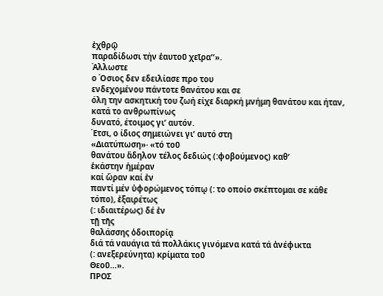ἐχθρῷ
παραδίδωσι τήν ἑαυτοῦ χεῖρα’’».
Άλλωστε
ο Όσιος δεν εδειλίασε προ του
ενδεχομένου πάντοτε θανάτου και σε
όλη την ασκητική του ζωή είχε διαρκή μνήμη θανάτου και ήταν, κατά το ανθρωπίνως
δυνατό, έτοιμος γι’ αυτόν.
Έτσι, ο ίδιος σημειώνει γι’ αυτό στη
«Διατύπωση»· «τό τοῦ
θανάτου ἄδηλον τέλος δεδιώς (:φοβούμενος) καθ’
ἑκάστην ἡμέραν
καί ὥραν καί ἐν
παντί μέν ὑφορώμενος τόπῳ (: το οποίο σκέπτομαι σε κάθε
τόπο), ἐξαιρέτως
(: ιδιαιτέρως) δέ ἐν
τῇ τῆς
θαλάσσης ὁδοιπορίᾳ
διά τά ναυάγια τά πολλάκις γινόμενα κατά τά ἀνέφικτα
(: ανεξερεύνητα) κρίματα τοῦ
Θεοῦ…».
ΠΡΟΣ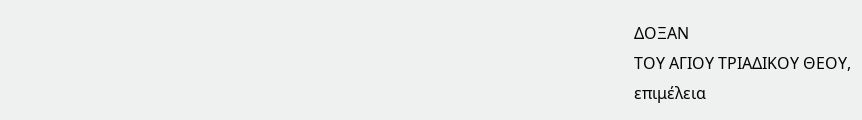ΔΟΞΑΝ
ΤΟΥ ΑΓΙΟΥ ΤΡΙΑΔΙΚΟΥ ΘΕΟΥ,
επιμέλεια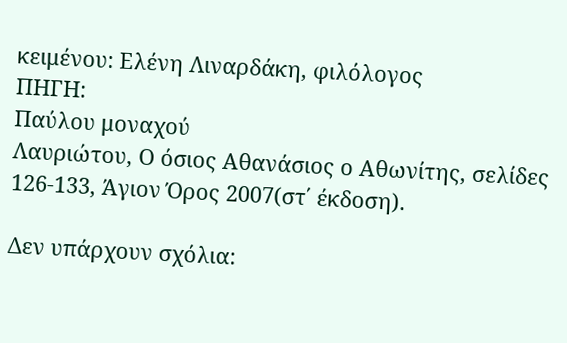κειμένου: Ελένη Λιναρδάκη, φιλόλογος
ΠΗΓΗ:
Παύλου μοναχού
Λαυριώτου, Ο όσιος Αθανάσιος ο Αθωνίτης, σελίδες 126-133, Άγιον Όρος 2007(στ΄ έκδοση).

Δεν υπάρχουν σχόλια: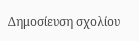Δημοσίευση σχολίου